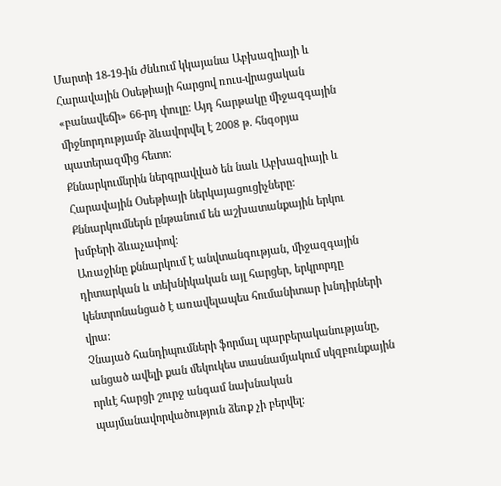Մարտի 18-19-ին Ժնևում կկայանա Աբխազիայի և Հարավային Օսեթիայի հարցով ռուս-վրացական «բանավեճի» 66-րդ փուլը: Այդ հարթակը միջազգային միջնորդությամբ ձևավորվել է 2008 թ. հնգօրյա պատերազմից հետո:
Քննարկումնրին ներգրավված են նաև Աբխազիայի և Հարավային Օսեթիայի ներկայացուցիչները: Քննարկումներն ընթանում են աշխատանքային երկու խմբերի ձևաչափով:
Առաջինը քննարկում է անվտանգության, միջազգային դիտարկան և տեխնիկական այլ հարցեր, երկրորդը կենտրոնանցած է առավելապես հումանիտար խնդիրների վրա:
Չնայած հանդիպումների ֆորմալ պարբերականությանը, անցած ավելի քան մեկուկես տասնամյակում սկզբունքային որևէ հարցի շուրջ անգամ նախնական պայմանավորվածություն ձեռք չի բերվել: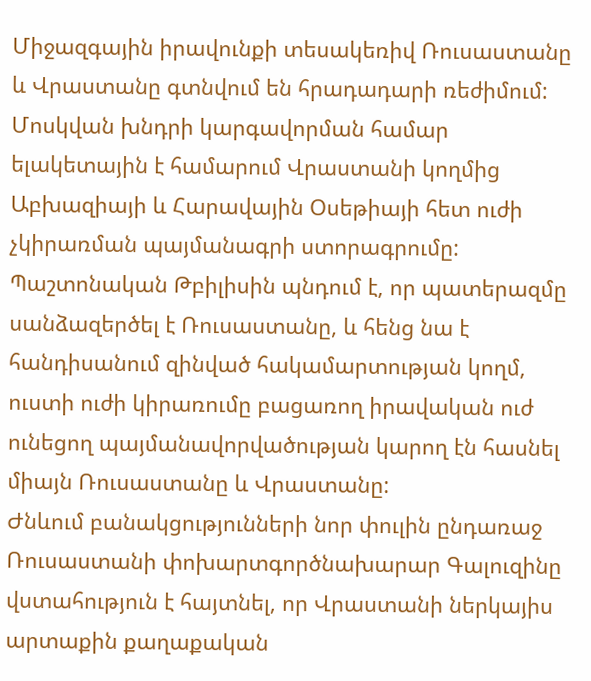Միջազգային իրավունքի տեսակեռիվ Ռուսաստանը և Վրաստանը գտնվում են հրադադարի ռեժիմում: Մոսկվան խնդրի կարգավորման համար ելակետային է համարում Վրաստանի կողմից Աբխազիայի և Հարավային Օսեթիայի հետ ուժի չկիրառման պայմանագրի ստորագրումը:
Պաշտոնական Թբիլիսին պնդում է, որ պատերազմը սանձազերծել է Ռուսաստանը, և հենց նա է հանդիսանում զինված հակամարտության կողմ, ուստի ուժի կիրառումը բացառող իրավական ուժ ունեցող պայմանավորվածության կարող էն հասնել միայն Ռուսաստանը և Վրաստանը:
Ժնևում բանակցությունների նոր փուլին ընդառաջ Ռուսաստանի փոխարտգործնախարար Գալուզինը վստահություն է հայտնել, որ Վրաստանի ներկայիս արտաքին քաղաքական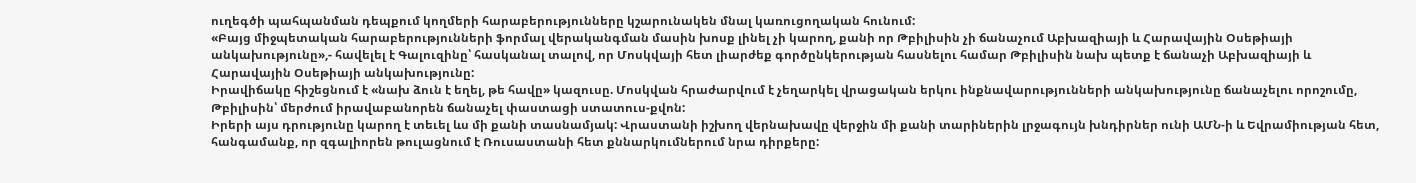ուղեգծի պահպանման դեպքում կողմերի հարաբերությունները կշարունակեն մնալ կառուցողական հունում:
«Բայց միջպետական հարաբերությունների ֆորմալ վերականգման մասին խոսք լինել չի կարող, քանի որ Թբիլիսին չի ճանաչում Աբխազիայի և Հարավային Օսեթիայի անկախությունը»,- հավելել է Գալուզինը՝ հասկանալ տալով, որ Մոսկվայի հետ լիարժեք գործընկերության հասնելու համար Թբիլիսին նախ պետք է ճանաչի Աբխազիայի և Հարավային Օսեթիայի անկախությունը:
Իրավիճակը հիշեցնում է «նախ ձուն է եղել, թե հավը» կազուսը. Մոսկվան հրաժարվում է չեղարկել վրացական երկու ինքնավարությունների անկախությունը ճանաչելու որոշումը, Թբիլիսին՝ մերժում իրավաբանորեն ճանաչել փաստացի ստատուս-քվոն:
Իրերի այս դրությունը կարող է տեւել ևս մի քանի տասնամյակ: Վրաստանի իշխող վերնախավը վերջին մի քանի տարիներին լրջագույն խնդիրներ ունի ԱՄՆ-ի և Եվրամիության հետ, հանգամանք, որ զգալիորեն թուլացնում է Ռուսաստանի հետ քննարկումներում նրա դիրքերը: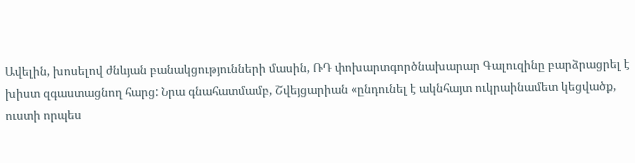Ավելին, խոսելով ժնևյան բանակցությունների մասին, ՌԴ փոխարտգործնախարար Գալուզինը բարձրացրել է խիստ զգաստացնող հարց: Նրա գնահատմամբ, Շվեյցարիան «ընդունել է ակնհայտ ուկրաինամետ կեցվածք, ուստի որպես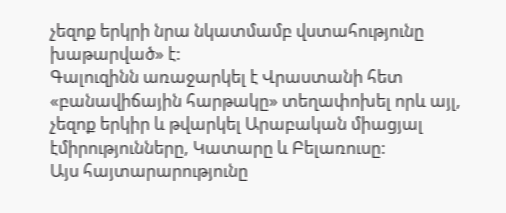չեզոք երկրի նրա նկատմամբ վստահությունը խաթարված» է:
Գալուզինն առաջարկել է Վրաստանի հետ «բանավիճային հարթակը» տեղափոխել որև այլ, չեզոք երկիր և թվարկել Արաբական միացյալ էմիրությունները, Կատարը և Բելառուսը:
Այս հայտարարությունը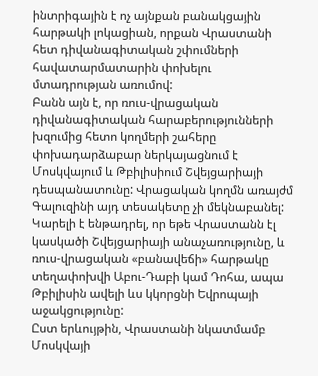ինտրիգային է ոչ այնքան բանակցային հարթակի լոկացիան, որքան Վրաստանի հետ դիվանագիտական շփումների հավատարմատարին փոխելու մտադրության առումով:
Բանն այն է, որ ռուս-վրացական դիվանագիտական հարաբերությունների խզումից հետո կողմերի շահերը փոխադարձաբար ներկայացնում է Մոսկվայում և Թբիլիսիում Շվեյցարիայի դեսպանատունը: Վրացական կողմն առայժմ Գալուզինի այդ տեսակետը չի մեկնաբանել:
Կարելի է ենթադրել, որ եթե Վրաստանն էլ կասկածի Շվեյցարիայի անաչառությունը, և ռուս-վրացական «բանավեճի» հարթակը տեղափոխվի Աբու-Դաբի կամ Դոհա, ապա Թբիլիսին ավելի ևս կկորցնի Եվրոպայի աջակցությունը:
Ըստ երևույթին, Վրաստանի նկատմամբ Մոսկվայի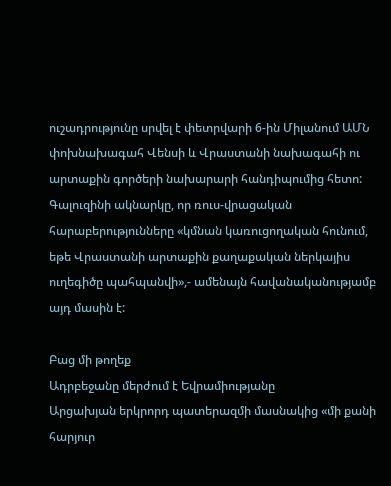ուշադրությունը սրվել է փետրվարի 6-ին Միլանում ԱՄՆ փոխնախագահ Վենսի և Վրաստանի նախագահի ու արտաքին գործերի նախարարի հանդիպումից հետո: Գալուզինի ակնարկը, որ ռուս-վրացական հարաբերությունները «կմնան կառուցողական հունում, եթե Վրաստանի արտաքին քաղաքական ներկայիս ուղեգիծը պահպանվի»,- ամենայն հավանականությամբ այդ մասին է:

Բաց մի թողեք
Ադրբեջանը մերժում է Եվրամիությանը
Արցախյան երկրորդ պատերազմի մասնակից «մի քանի հարյուր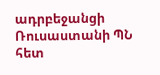ադրբեջանցի Ռուսաստանի ՊՆ հետ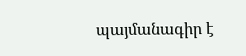պայմանագիր է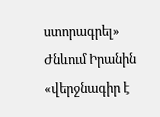ստորագրել»
Ժնևում Իրանին «վերջնագիր է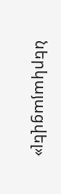ներկայացվել»